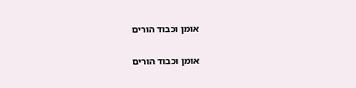אומן וכבוד הורים

אומן וכבוד הורים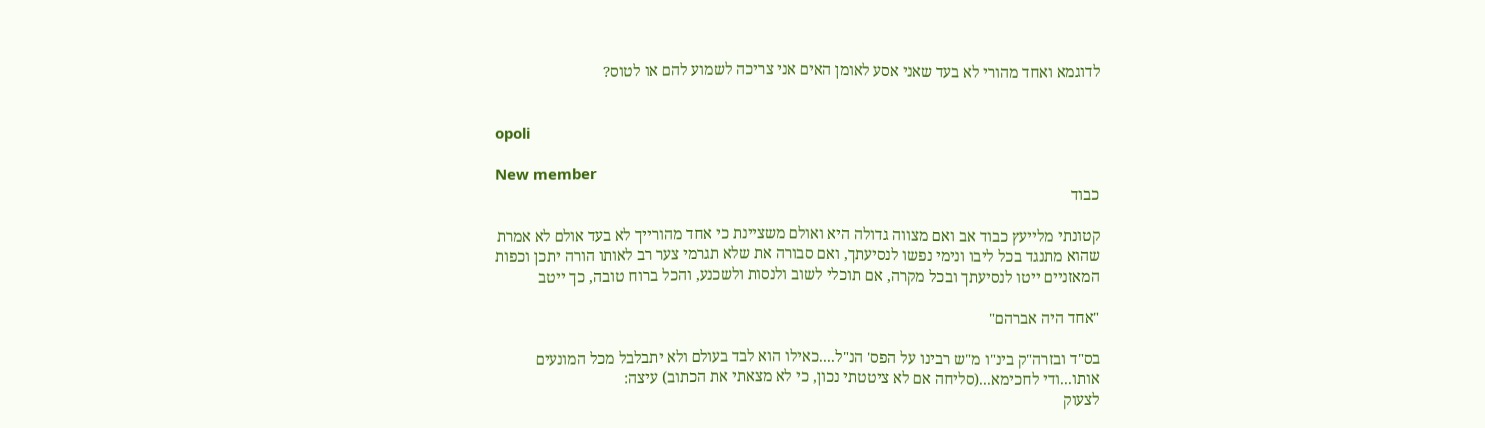לדוגמא ואחד מהורי לא בעד שאני אסע לאומן האים אני צריכה לשמוע להם או לטוס?


opoli

New member
כבוד

קטונתי מלייעץ כבוד אב ואם מצווה גדולה היא ואולם משציינת כי אחד מהורייך לא בעד אולם לא אמרת שהוא מתנגד בכל ליבו ונימי נפשו לנסיעתך, ואם סבורה את שלא תגרמי צער רב לאותו הורה יתכן וכפות המאזניים ייטו לנסיעתך ובכל מקרה, אם תוכלי לשוב ולנסות ולשכנע, והכל ברוח טובה, כך ייטב

"אחד היה אברהם"

בס"ד ובזרה"ק בינ"ו מ"ש רבינו על הפס' הנ"ל....כאילו הוא לבד בעולם ולא יתבלבל מכל המונעים אותו...ודי לחכימא...(סליחה אם לא ציטטתי נכון, כי לא מצאתי את הכתוב) עיצה:
לצעוק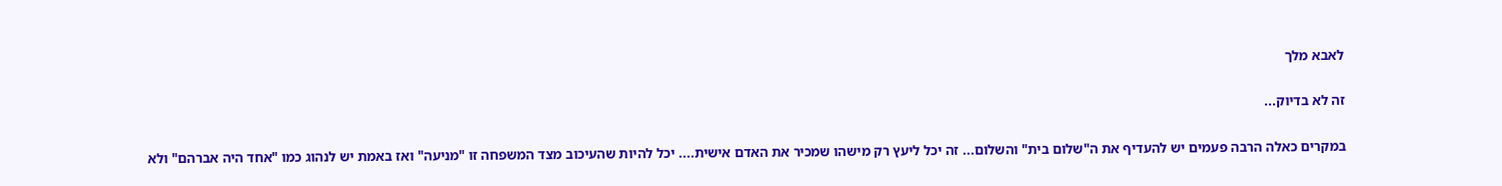לאבא מלך

זה לא בדיוק...

במקרים כאלה הרבה פעמים יש להעדיף את ה"שלום בית" והשלום... זה יכל ליעץ רק מישהו שמכיר את האדם אישית.... יכל להיות שהעיכוב מצד המשפחה זו "מניעה" ואז באמת יש לנהוג כמו "אחד היה אברהם" ולא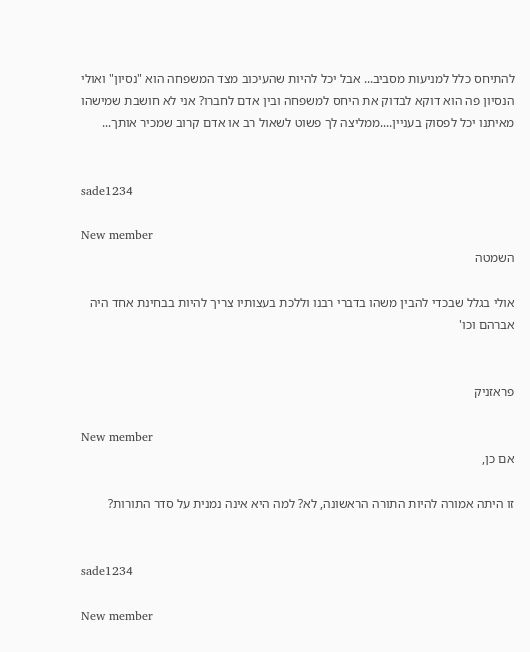להתיחס כלל למניעות מסביב... אבל יכל להיות שהעיכוב מצד המשפחה הוא "נסיון" ואולי הנסיון פה הוא דוקא לבדוק את היחס למשפחה ובין אדם לחברו? אני לא חושבת שמישהו מאיתנו יכל לפסוק בעניין....ממליצה לך פשוט לשאול רב או אדם קרוב שמכיר אותך...


sade1234

New member
השמטה

אולי בגלל שבכדי להבין משהו בדברי רבנו וללכת בעצותיו צריך להיות בבחינת אחד היה אברהם וכו'


פראזניק

New member
אם כן,

זו היתה אמורה להיות התורה הראשונה, לא? למה היא אינה נמנית על סדר התורות?


sade1234

New member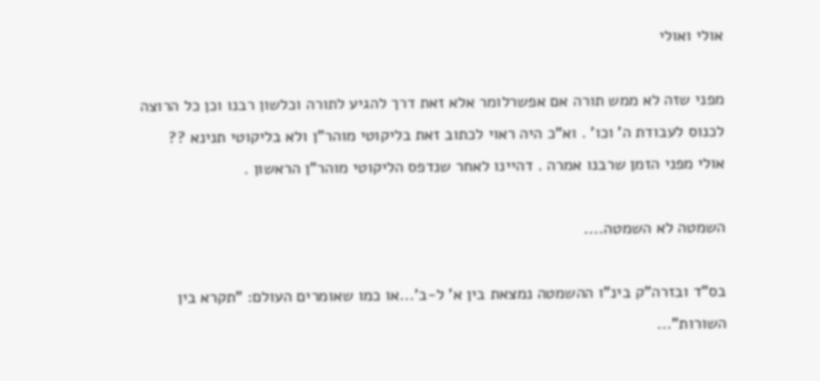אולי ואולי

מפני שזה לא ממש תורה אם אפשרלומר אלא זאת דרך להגיע לתורה וכלשון רבנו וכן כל הרוצה לכנוס לעבודת ה' וכו' . וא"כ היה ראוי לכתוב זאת בליקוטי מוהר"ן ולא בליקוטי תנינא ?? אולי מפני הזמן שרבנו אמרה . דהיינו לאחר שנדפס הליקוטי מוהר"ן הראשון .

השמטה לא השמטה....

בס"ד ובזרה"ק בינ"ו ההשמטה נמצאת בין א' ל-ב'...או כמו שאומרים העולם: "תקרא בין השורות"...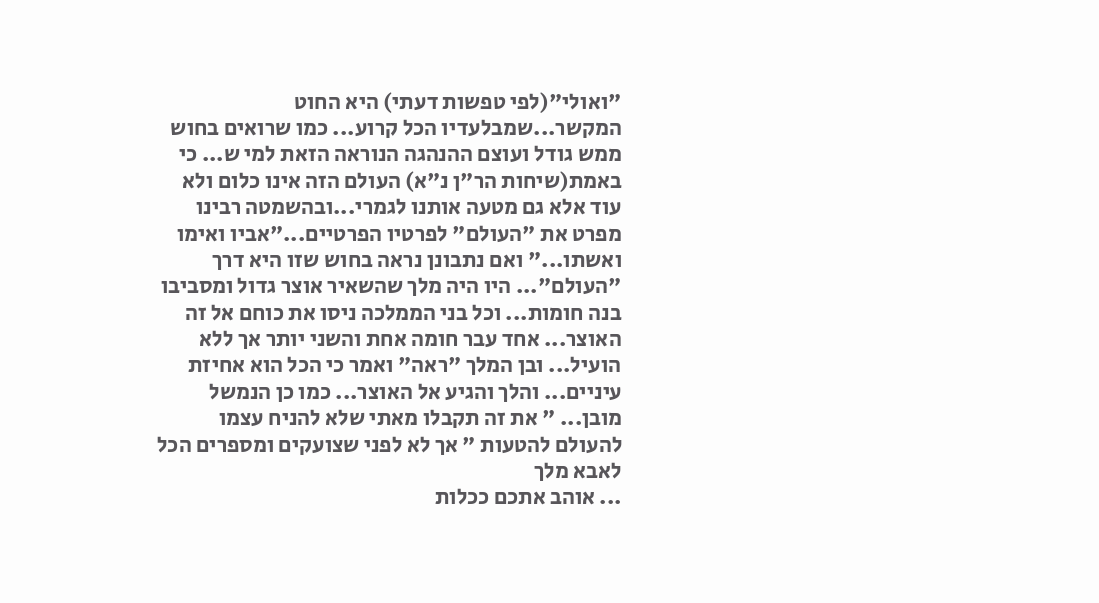"ואולי"(לפי טפשות דעתי) היא החוט המקשר...שמבלעדיו הכל קרוע... כמו שרואים בחוש ממש גודל ועוצם ההנהגה הנוראה הזאת למי ש... כי באמת(שיחות הר"ן נ"א) העולם הזה אינו כלום ולא עוד אלא גם מטעה אותנו לגמרי...ובהשמטה רבינו מפרט את "העולם" לפרטיו הפרטיים..."אביו ואימו ואשתו..." ואם נתבונן נראה בחוש שזו היא דרך "העולם"... היו היה מלך שהשאיר אוצר גדול ומסביבו בנה חומות... וכל בני הממלכה ניסו את כוחם אל זה האוצר... אחד עבר חומה אחת והשני יותר אך ללא הועיל... ובן המלך "ראה" ואמר כי הכל הוא אחיזת עיניים... והלך והגיע אל האוצר... כמו כן הנמשל מובן... " את זה תקבלו מאתי שלא להניח עצמו להעולם להטעות " אך לא לפני שצועקים ומספרים הכל לאבא מלך
... אוהב אתכם ככלות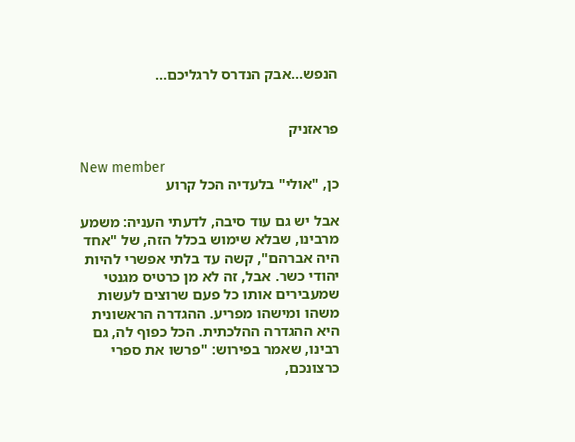הנפש...אבק הנדרס לרגליכם...


פראזניק

New member
כן, "אולי" בלעדיה הכל קרוע

אבל יש גם עוד סיבה, לדעתי העניה: משמע מרבינו, שבלא שימוש בכלל הזה, של "אחד היה אברהם", קשה עד בלתי אפשרי להיות יהודי כשר. אבל, זה לא מן כרטיס מגנטי שמעבירים אותו כל פעם שרוצים לעשות משהו ומישהו מפריע. ההגדרה הראשונית היא ההגדרה ההלכתית. הכל כפוף לה, גם רבינו, שאמר בפירוש: "פרשו את ספרי כרצונכם,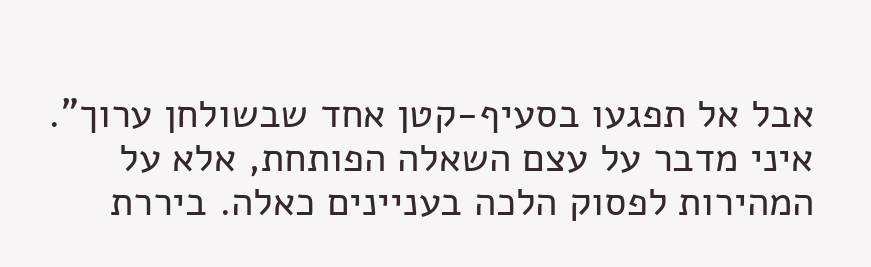אבל אל תפגעו בסעיף-קטן אחד שבשולחן ערוך". איני מדבר על עצם השאלה הפותחת, אלא על המהירות לפסוק הלכה בעניינים כאלה. ביררת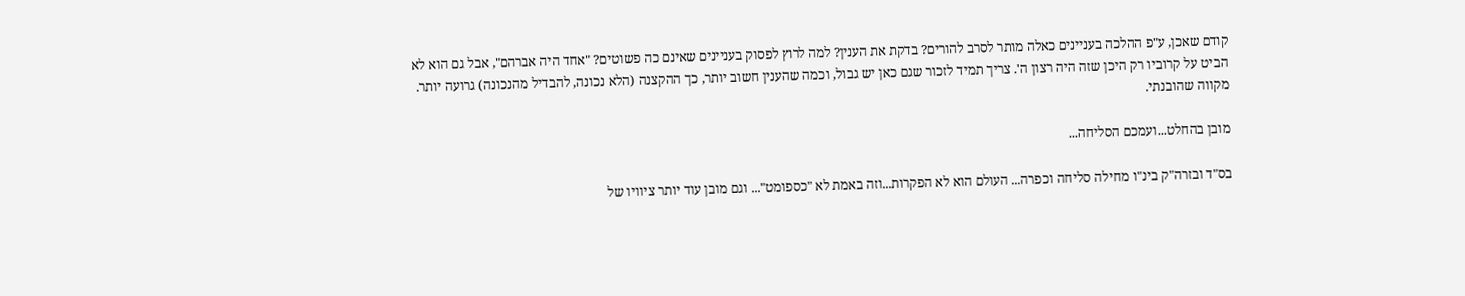קודם שאכן, ע"פ ההלכה בעניינים כאלה מותר לסרב להורים? בדקת את הענין? למה לרוץ לפסוק בעניינים שאינם כה פשוטים? "אחד היה אברהם", אבל גם הוא לא הביט על קרוביו רק היכן שזה היה רצון ה'. צריך תמיד לזכור שגם כאן יש גבול, וכמה שהענין חשוב יותר, כך ההקצנה (הלא נכונה, להבדיל מהנכונה) גרועה יותר. מקווה שהובנתי.

מובן בהחלט...ועמכם הסליחה...

בס"ד ובזרה"ק בינ"ו מחילה סליחה וכפרה... העולם הוא לא הפקרות...וזה באמת לא "כספומט"... וגם מובן עוד יותר ציוויו של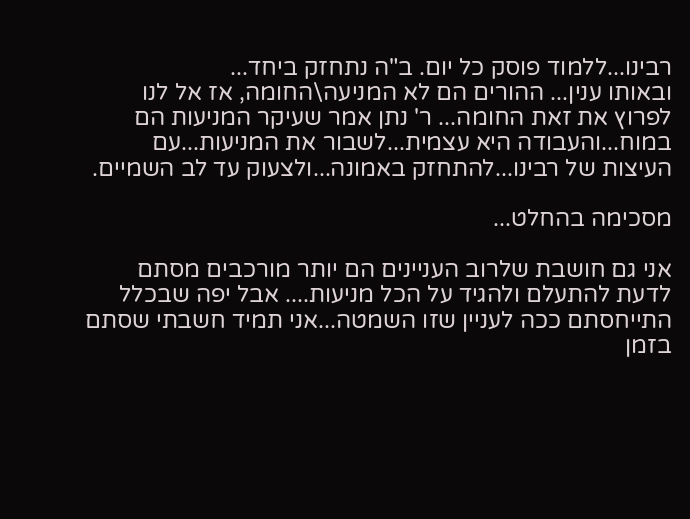רבינו...ללמוד פוסק כל יום. ב"ה נתחזק ביחד...
ובאותו ענין... ההורים הם לא המניעה\החומה, אז אל לנו לפרוץ את זאת החומה... ר' נתן אמר שעיקר המניעות הם במוח...והעבודה היא עצמית...לשבור את המניעות...עם העיצות של רבינו...להתחזק באמונה...ולצעוק עד לב השמיים.

מסכימה בהחלט...

אני גם חושבת שלרוב העניינים הם יותר מורכבים מסתם לדעת להתעלם ולהגיד על הכל מניעות.... אבל יפה שבכלל התייחסתם ככה לעניין שזו השמטה...אני תמיד חשבתי שסתם בזמן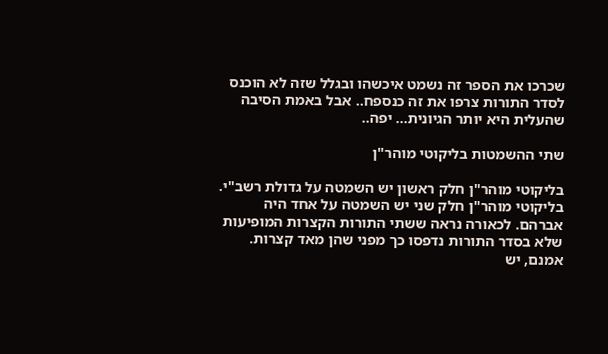שכרכו את הספר זה נשמט איכשהו ובגלל שזה לא הוכנס לסדר התורות צרפו את זה כנספח.. אבל באמת הסיבה שהעלית היא יותר הגיונית... יפה..

שתי ההשמטות בליקוטי מוהר"ן

בליקוטי מוהר"ן חלק ראשון יש השמטה על גדולת רשב"י. בליקוטי מוהר"ן חלק שני יש השמטה על אחד היה אברהם. לכאורה נראה ששתי התורות הקצרות המופיעות שלא בסדר התורות נדפסו כך מפני שהן מאד קצרות. אמנם, יש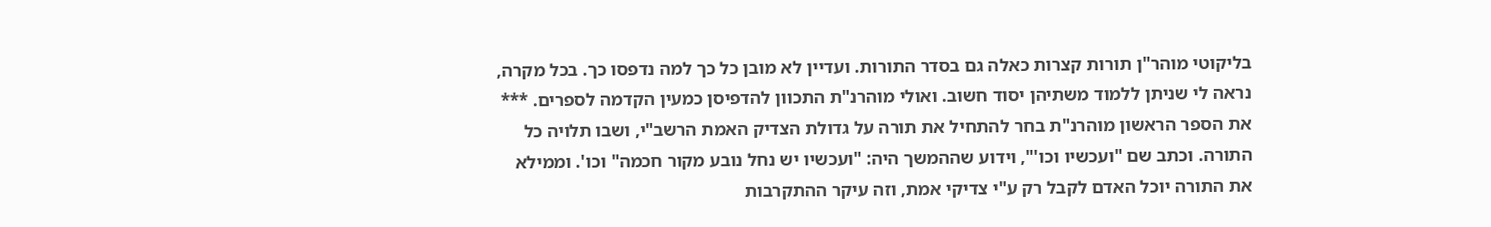בליקוטי מוהר"ן תורות קצרות כאלה גם בסדר התורות. ועדיין לא מובן כל כך למה נדפסו כך. בכל מקרה, נראה לי שניתן ללמוד משתיהן יסוד חשוב. ואולי מוהרנ"ת התכוון להדפיסן כמעין הקדמה לספרים. *** את הספר הראשון מוהרנ"ת בחר להתחיל את תורה על גדולת הצדיק האמת הרשב"י, ושבו תלויה כל התורה. וכתב שם "ועכשיו וכו'", וידוע שההמשך היה: "ועכשיו יש נחל נובע מקור חכמה" וכו'. וממילא את התורה יוכל האדם לקבל רק ע"י צדיקי אמת, וזה עיקר ההתקרבות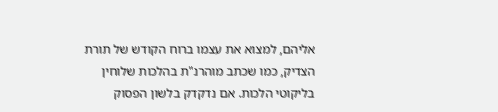אליהם, למצוא את עצמו ברוח הקודש של תורת הצדיק, כמו שכתב מוהרנ"ת בהלכות שלוחין בליקוטי הלכות. אם נדקדק בלשון הפסוק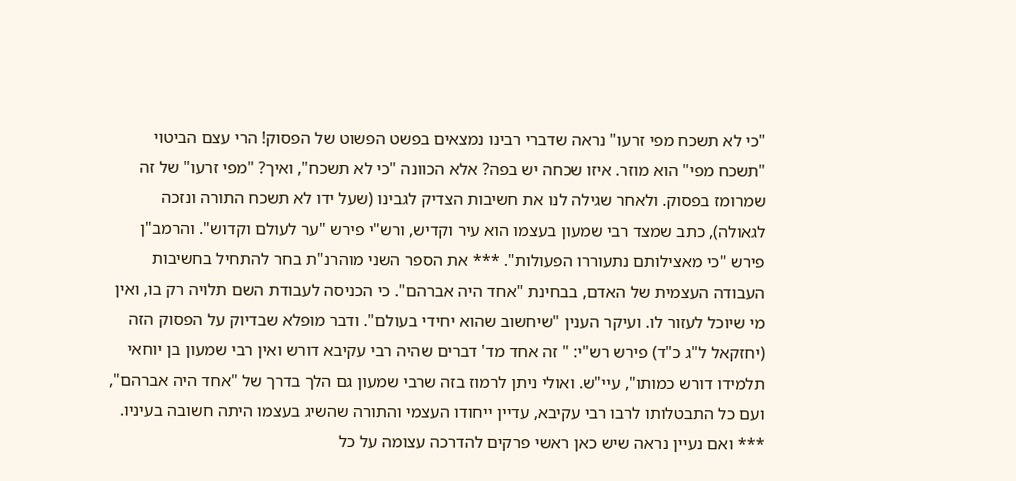"כי לא תשכח מפי זרעו" נראה שדברי רבינו נמצאים בפשט הפשוט של הפסוק! הרי עצם הביטוי "תשכח מפי" הוא מוזר. איזו שכחה יש בפה? אלא הכוונה "כי לא תשכח", ואיך? "מפי זרעו" של זה שמרומז בפסוק. ולאחר שגילה לנו את חשיבות הצדיק לגבינו (שעל ידו לא תשכח התורה ונזכה לגאולה), כתב שמצד רבי שמעון בעצמו הוא עיר וקדיש, ורש"י פירש "ער לעולם וקדוש". והרמב"ן פירש "כי מאצילותם נתעוררו הפעולות". *** את הספר השני מוהרנ"ת בחר להתחיל בחשיבות העבודה העצמית של האדם, בבחינת "אחד היה אברהם". כי הכניסה לעבודת השם תלויה רק בו, ואין מי שיוכל לעזור לו. ועיקר הענין "שיחשוב שהוא יחידי בעולם". ודבר מופלא שבדיוק על הפסוק הזה (יחזקאל ל"ג כ"ד) פירש רש"י: " זה אחד מד' דברים שהיה רבי עקיבא דורש ואין רבי שמעון בן יוחאי תלמידו דורש כמותו", עיי"ש. ואולי ניתן לרמוז בזה שרבי שמעון גם הלך בדרך של "אחד היה אברהם", ועם כל התבטלותו לרבו רבי עקיבא, עדיין ייחודו העצמי והתורה שהשיג בעצמו היתה חשובה בעיניו. *** ואם נעיין נראה שיש כאן ראשי פרקים להדרכה עצומה על כל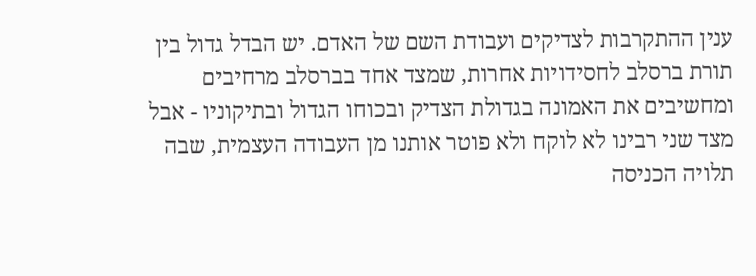ענין ההתקרבות לצדיקים ועבודת השם של האדם. יש הבדל גדול בין תורת ברסלב לחסידויות אחרות, שמצד אחד בברסלב מרחיבים ומחשיבים את האמונה בגדולת הצדיק ובכוחו הגדול ובתיקוניו - אבל מצד שני רבינו לא לוקח ולא פוטר אותנו מן העבודה העצמית, שבה תלויה הכניסה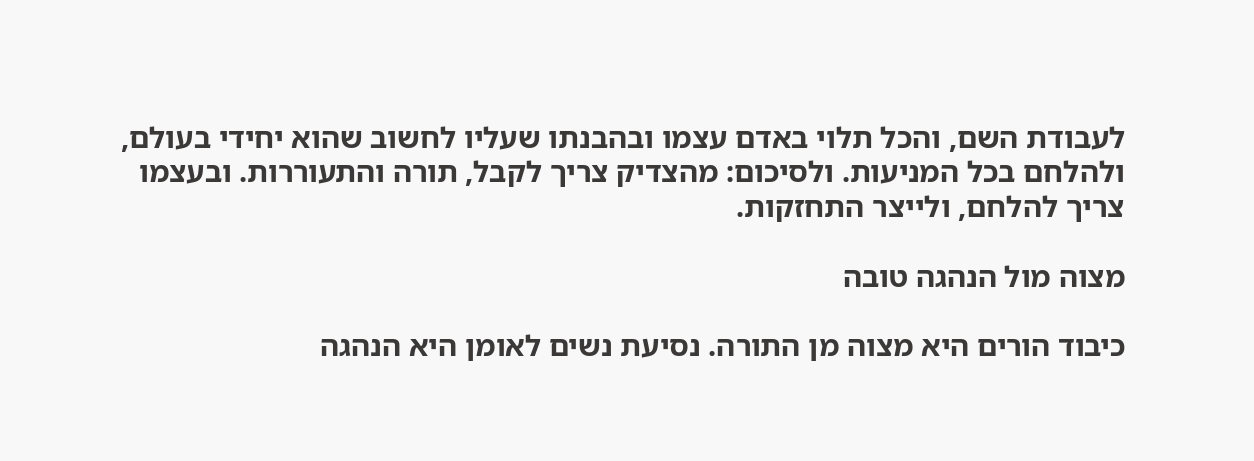לעבודת השם, והכל תלוי באדם עצמו ובהבנתו שעליו לחשוב שהוא יחידי בעולם, ולהלחם בכל המניעות. ולסיכום: מהצדיק צריך לקבל, תורה והתעוררות. ובעצמו צריך להלחם, ולייצר התחזקות.

מצוה מול הנהגה טובה

כיבוד הורים היא מצוה מן התורה. נסיעת נשים לאומן היא הנהגה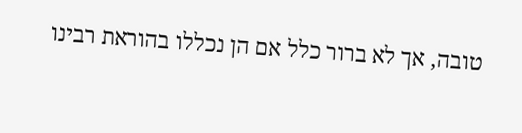טובה, אך לא ברור כלל אם הן נכללו בהוראת רבינו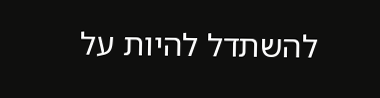להשתדל להיות על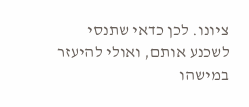ציונו. לכן כדאי שתנסי לשכנע אותם, ואולי להיעזר במישהו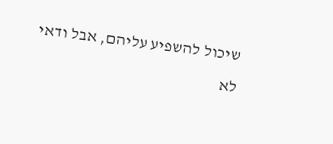שיכול להשפיע עליהם, אבל ודאי לא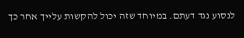לנסוע נגד דעתם. במיוחד שזה יכול להקשות עלייך אחר כך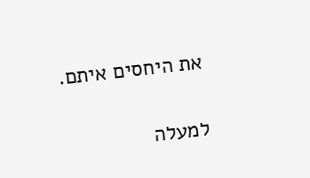את היחסים איתם.

למעלה